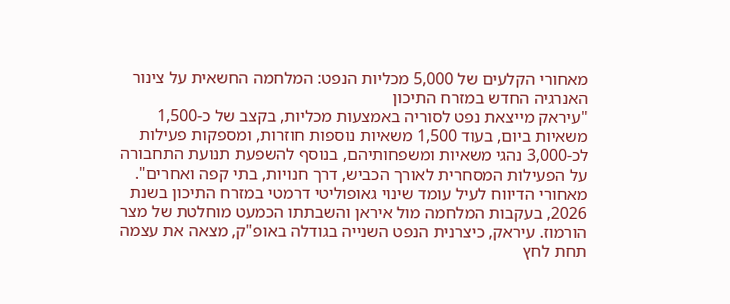מאחורי הקלעים של 5,000 מכליות הנפט: המלחמה החשאית על צינור האנרגיה החדש במזרח התיכון
"עיראק מייצאת נפט לסוריה באמצעות מכליות, בקצב של כ-1,500 משאיות ביום, בעוד 1,500 משאיות נוספות חוזרות, ומספקות פעילות לכ-3,000 נהגי משאיות ומשפחותיהם, בנוסף להשפעת תנועת התחבורה על הפעילות המסחרית לאורך הכביש, דרך חנויות, בתי קפה ואחרים".
מאחורי הדיווח לעיל עומד שינוי גאופוליטי דרמטי במזרח התיכון בשנת 2026, בעקבות המלחמה מול איראן והשבתתו הכמעט מוחלטת של מצר הורמוז. עיראק, כיצרנית הנפט השנייה בגודלה באופ"ק, מצאה את עצמה תחת לחץ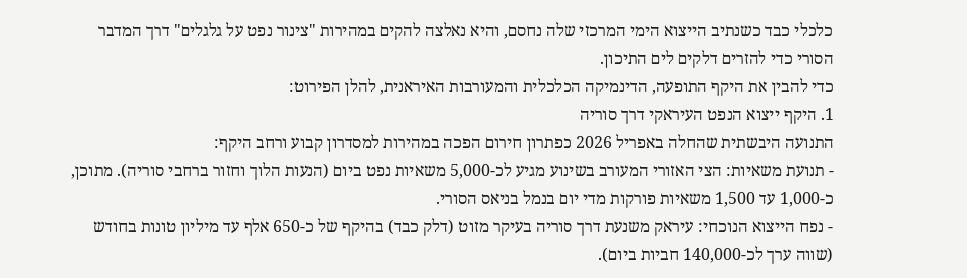כלכלי כבד כשנתיב הייצוא הימי המרכזי שלה נחסם, והיא נאלצה להקים במהירות "צינור נפט על גלגלים" דרך המדבר הסורי כדי להזרים דלקים לים התיכון.
כדי להבין את היקף התופעה, הדינמיקה הכלכלית והמעורבות האיראנית, להלן הפירוט:
1. היקף ייצוא הנפט העיראקי דרך סוריה
התנועה היבשתית שהחלה באפריל 2026 כפתרון חירום הפכה במהירות למסדרון קבוע ורחב היקף:
- תנועת משאיות: הצי האזורי המעורב בשינוע מגיע לכ-5,000 משאיות נפט ביום (הנעות הלוך וחזור ברחבי סוריה). מתוכן, כ-1,000 עד 1,500 משאיות פורקות מדי יום בנמל בניאס הסורי.
- נפח הייצוא הנוכחי: עיראק משנעת דרך סוריה בעיקר מזוט (דלק כבד) בהיקף של כ-650 אלף עד מיליון טונות בחודש (שווה ערך לכ-140,000 חביות ביום).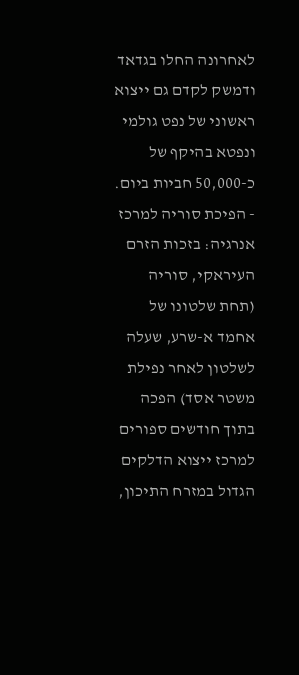לאחרונה החלו בגדאד ודמשק לקדם גם ייצוא ראשוני של נפט גולמי ונפטא בהיקף של כ-50,000 חביות ביום.
- הפיכת סוריה למרכז אנרגיה: בזכות הזרם העיראקי, סוריה (תחת שלטונו של אחמד א-שרע, שעלה לשלטון לאחר נפילת משטר אסד) הפכה בתוך חודשים ספורים למרכז ייצוא הדלקים הגדול במזרח התיכון,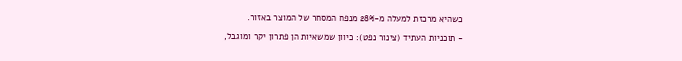כשהיא מרכזת למעלה מ-28% מנפח המסחר של המוצר באזור.
- תוכניות העתיד (צינור נפט): כיוון שמשאיות הן פתרון יקר ומוגבל,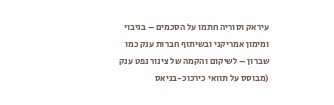עיראק וסוריה חתמו על הסכמים – בגיבוי ומימון אמריקני ובשיתוף חברות ענק כמו שברון – לשיקום והקמה של צינור נפט ענק (מבוסס על תוואי כירכוכ-בניאס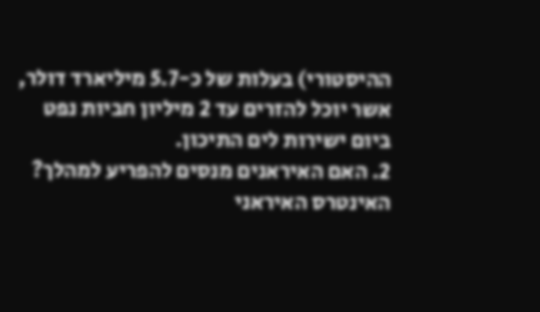ההיסטורי) בעלות של כ-5.7 מיליארד דולר, אשר יוכל להזרים עד 2 מיליון חביות נפט ביום ישירות לים התיכון.
2. האם האיראנים מנסים להפריע למהלך?
האינטרס האיראני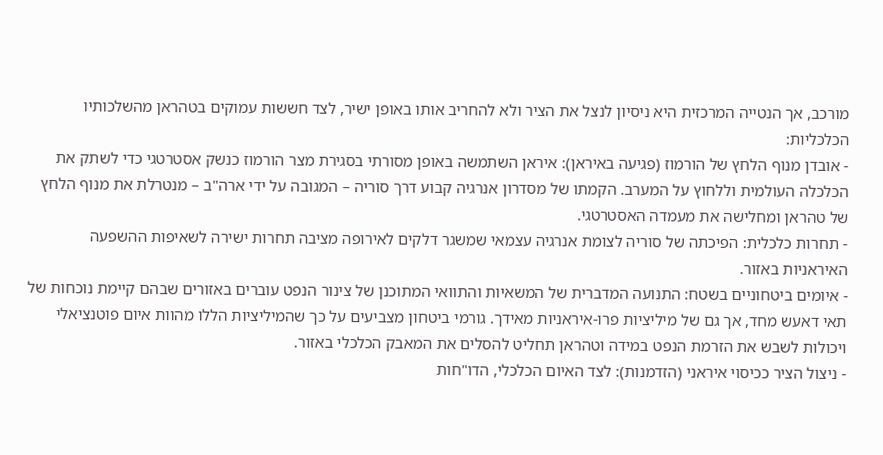מורכב, אך הנטייה המרכזית היא ניסיון לנצל את הציר ולא להחריב אותו באופן ישיר, לצד חששות עמוקים בטהראן מהשלכותיו הכלכליות:
- אובדן מנוף הלחץ של הורמוז (פגיעה באיראן): איראן השתמשה באופן מסורתי בסגירת מצר הורמוז כנשק אסטרטגי כדי לשתק את הכלכלה העולמית וללחוץ על המערב. הקמתו של מסדרון אנרגיה קבוע דרך סוריה – המגובה על ידי ארה"ב – מנטרלת את מנוף הלחץ של טהראן ומחלישה את מעמדה האסטרטגי.
- תחרות כלכלית: הפיכתה של סוריה לצומת אנרגיה עצמאי שמשגר דלקים לאירופה מציבה תחרות ישירה לשאיפות ההשפעה האיראניות באזור.
- איומים ביטחוניים בשטח: התנועה המדברית של המשאיות והתוואי המתוכנן של צינור הנפט עוברים באזורים שבהם קיימת נוכחות של תאי דאעש מחד, אך גם של מיליציות פרו-איראניות מאידך. גורמי ביטחון מצביעים על כך שהמיליציות הללו מהוות איום פוטנציאלי ויכולות לשבש את הזרמת הנפט במידה וטהראן תחליט להסלים את המאבק הכלכלי באזור.
- ניצול הציר ככיסוי איראני (הזדמנות): לצד האיום הכלכלי, הדו"חות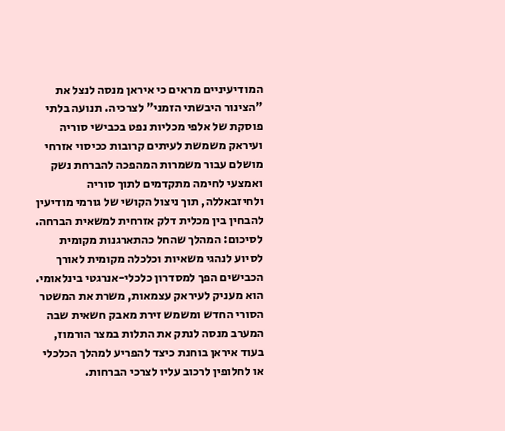המודיעיניים מראים כי איראן מנסה לנצל את "הצינור היבשתי הזמני" לצרכיה. תנועה בלתי פוסקת של אלפי מכליות נפט בכבישי סוריה ועיראק משמשת לעיתים קרובות ככיסוי אזרחי מושלם עבור משמרות המהפכה להברחת נשק ואמצעי לחימה מתקדמים לתוך סוריה ולחיזבאללה, תוך ניצול הקושי של גורמי מודיעין להבחין בין מכלית דלק אזרחית למשאית הברחה.
לסיכום: המהלך שהחל כהתארגנות מקומית לסיוע לנהגי משאיות וכלכלה מקומית לאורך הכבישים הפך למסדרון כלכלי-אנרגטי בינלאומי. הוא מעניק לעיראק עצמאות, משרת את המשטר הסורי החדש ומשמש זירת מאבק חשאית שבה המערב מנסה לנתק את התלות במצר הורמוז, בעוד איראן בוחנת כיצד להפריע למהלך הכלכלי או לחלופין לרכוב עליו לצרכי הברחות.